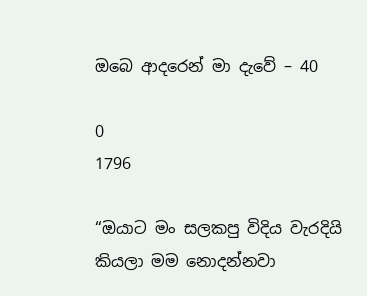ඔබෙ ආදරෙන් මා දැවේ – 40

0
1796

“ඔයාට මං සලකපු විදිය වැරදියි කියලා මම නොදන්නවා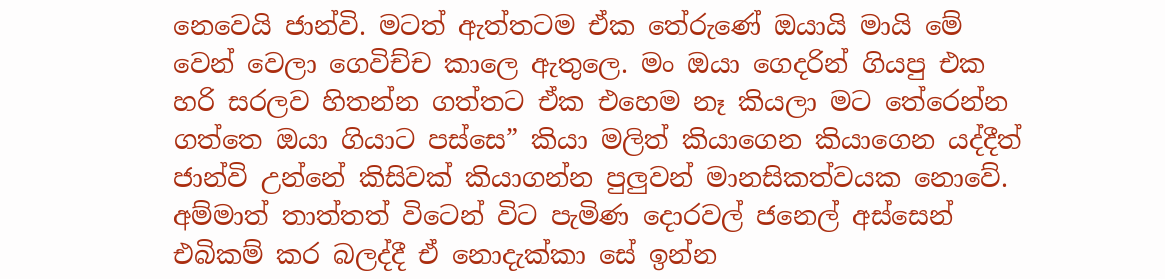නෙවෙයි ජාන්වි. මටත් ඇත්තටම ඒක තේරුණේ ඔයායි මායි මේ වෙන් වෙලා ගෙවිච්ච කාලෙ ඇතුලෙ. මං ඔයා ගෙදරින් ගියපු එක හරි සරලව හිතන්න ගත්තට ඒක එහෙම නෑ කියලා මට තේරෙන්න ගත්තෙ ඔයා ගියාට පස්සෙ” කියා මලිත් කියාගෙන කියාගෙන යද්දීත් ජාන්වි උන්නේ කිසිවක් කියාගන්න පුලුවන් මානසිකත්වයක නොවේ. අම්මාත් තාත්තත් විටෙන් විට පැමිණ දොරවල් ජනෙල් අස්සෙන් එබිකම් කර බලද්දී ඒ නොදැක්කා සේ ඉන්න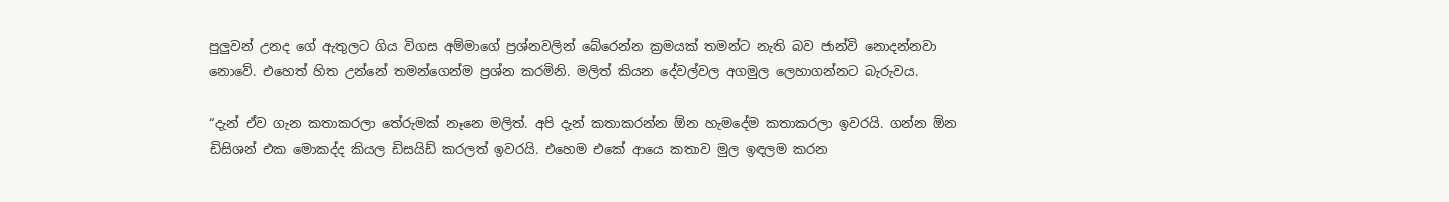පුලුවන් උනද ගේ ඇතුලට ගිය විගස අම්මාගේ ප්‍රශ්නවලින් බේරෙන්න ක්‍රමයක් තමන්ට නැති බව ජාන්වි නොදන්නවා නොවේ. එහෙත් හිත උන්නේ තමන්ගෙන්ම ප්‍රශ්න කරමිනි. මලිත් කියන දේවල්වල අගමුල ලෙහාගන්නට බැරුවය.

“දැන් ඒව ගැන කතාකරලා තේරුමක් නෑනෙ මලිත්. අපි දැන් කතාකරන්න ඕන හැමදේම කතාකරලා ඉවරයි. ගන්න ඕන ඩිසිශන් එක මොකද්ද කියල ඩිසයිඩ් කරලත් ඉවරයි. එහෙම එකේ ආයෙ කතාව මුල ඉඳලම කරන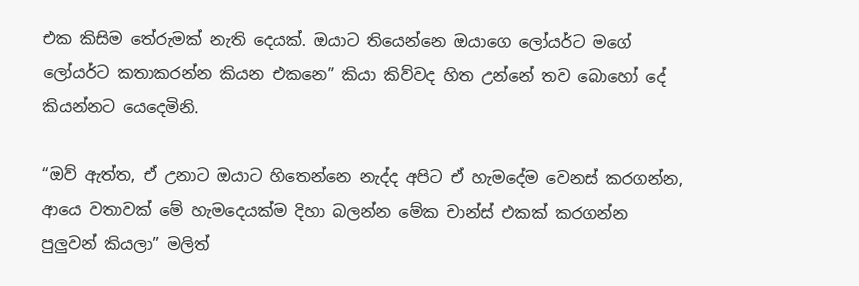එක කිසිම තේරුමක් නැති දෙයක්. ඔයාට තියෙන්නෙ ඔයාගෙ ලෝයර්ට මගේ ලෝයර්ට කතාකරන්න කියන එකනෙ” කියා කිව්වද හිත උන්නේ තව බොහෝ දේ කියන්නට යෙදෙමිනි.

“ඔව් ඇත්ත, ඒ උනාට ඔයාට හිතෙන්නෙ නැද්ද අපිට ඒ හැමදේම වෙනස් කරගන්න, ආයෙ වතාවක් මේ හැමදෙයක්ම දිහා බලන්න මේක චාන්ස් එකක් කරගන්න පුලුවන් කියලා” මලිත්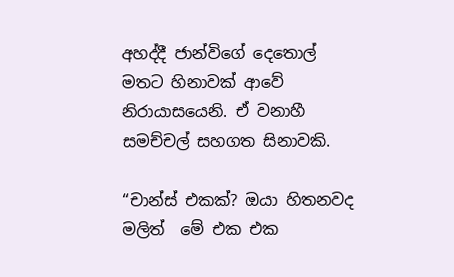අහද්දී ජාන්විගේ දෙතොල් මතට හිනාවක් ආවේ නිරායාසයෙනි. ඒ වනාහී සමච්චල් සහගත සිනාවකි.

“චාන්ස් එකක්? ඔයා හිතනවද මලිත්  මේ එක එක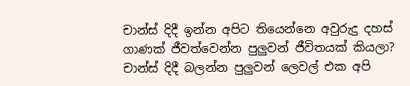චාන්ස් දිදී ඉන්න අපිට තියෙන්නෙ අවුරුදු දහස් ගාණක් ජීවත්වෙන්න පුලුවන් ජීවිතයක් කියලා? චාන්ස් දිදී බලන්න පුලුවන් ලෙවල් එක අපි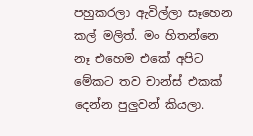පහුකරලා ඇවිල්ලා සෑහෙන කල් මලිත්. මං හිතන්නෙ නෑ එහෙම එකේ අපිට මේකට තව චාන්ස් එකක් දෙන්න පුලුවන් කියලා.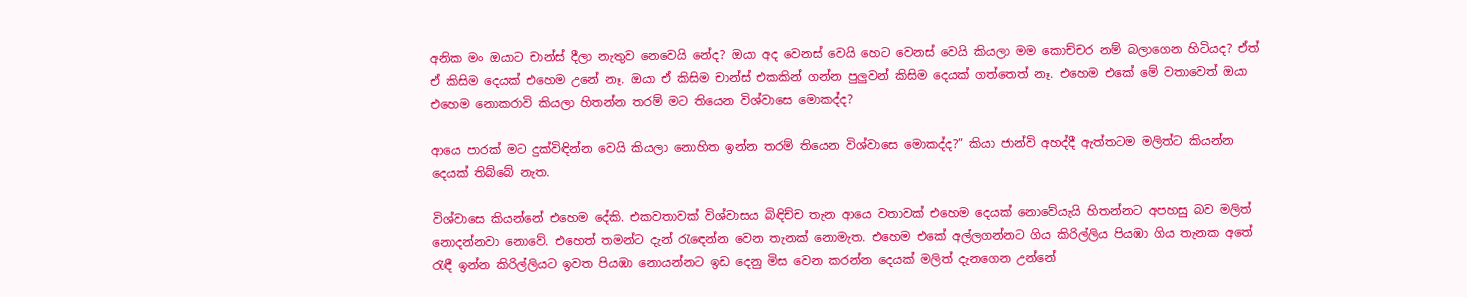අනික මං ඔයාට චාන්ස් දීලා නැතුව නෙවෙයි නේද? ඔයා අද වෙනස් වෙයි හෙට වෙනස් වෙයි කියලා මම කොච්චර නම් බලාගෙන හිටියද? ඒත් ඒ කිසිම දෙයක් එහෙම උනේ නෑ. ඔයා ඒ කිසිම චාන්ස් එකකින් ගන්න පුලුවන් කිසිම දෙයක් ගත්තෙත් නෑ. එහෙම එකේ මේ වතාවෙත් ඔයා එහෙම නොකරාවි කියලා හිතන්න තරම් මට තියෙන විශ්වාසෙ මොකද්ද?

ආයෙ පාරක් මට දුක්විඳින්න වෙයි කියලා නොහිත ඉන්න තරම් තියෙන විශ්වාසෙ මොකද්ද?” කියා ජාන්වි අහද්දී ඇත්තටම මලිත්ට කියන්න දෙයක් තිබ්බේ නැත.

විශ්වාසෙ කියන්නේ එහෙම දේකි. එකවතාවක් විශ්වාසය බිඳිච්ච තැන ආයෙ වතාවක් එහෙම දෙයක් නොවේයැයි හිතන්නට අපහසු බව මලිත් නොදන්නවා නොවේ. එහෙත් තමන්ට දැන් රැඳෙන්න වෙන තැනක් නොමැත. එහෙම එකේ අල්ලගන්නට ගිය කිරිල්ලිය පියඹා ගිය තැනක අතේ රැඳී ඉන්න කිරිල්ලියට ඉවත පියඹා නොයන්නට ඉඩ දෙනු මිස වෙන කරන්න දෙයක් මලිත් දැනගෙන උන්නේ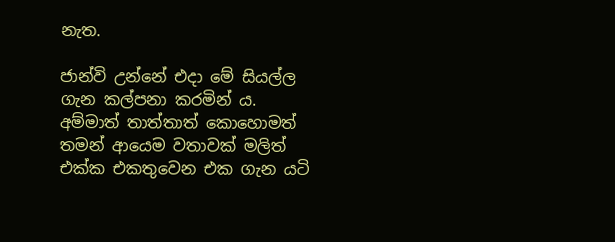නැත.

ජාන්වි උන්නේ එදා මේ සියල්ල ගැන කල්පනා කරමින් ය. අම්මාත් තාත්තාත් කොහොමත් තමන් ආයෙම වතාවක් මලිත් එක්ක එකතුවෙන එක ගැන යටි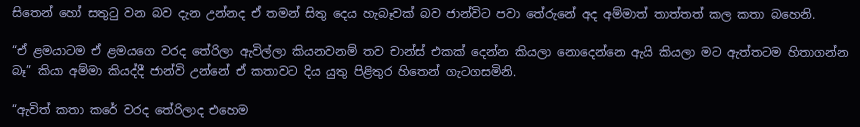සිතෙන් හෝ සතුටු වන බව දැන උන්නද ඒ තමන් සිතු දෙය හැබෑවක් බව ජාන්විට පවා තේරුනේ අද අම්මාත් තාත්තත් කල කතා බහෙනි.

“ඒ ළමයාටම ඒ ළමයගෙ වරද තේරිලා ඇවිල්ලා කියනවනම් තව චාන්ස් එකක් දෙන්න කියලා නොදෙන්නෙ ඇයි කියලා මට ඇත්තටම හිතාගන්න බෑ” කියා අම්මා කියද්දී ජාන්වි උන්නේ ඒ කතාවට දිය යුතු පිළිතුර හිතෙන් ගැටගසමිනි.

“ඇවිත් කතා කරේ වරද තේරිලාද එහෙම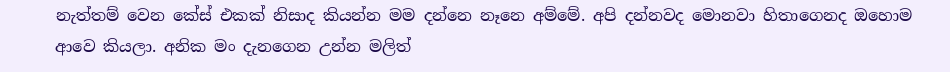නැත්තම් වෙන කේස් එකක් නිසාද කියන්න මම දන්නෙ නෑනෙ අම්මේ. අපි දන්නවද මොනවා හිතාගෙනද ඔහොම ආවෙ කියලා. අනික මං දැනගෙන උන්න මලිත්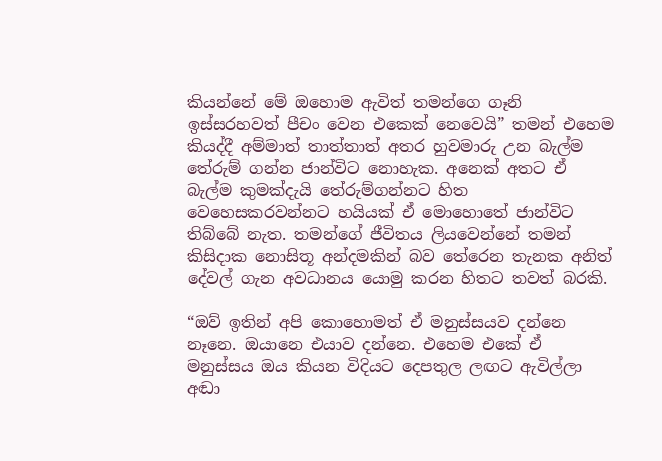කියන්නේ මේ ඔහොම ඇවිත් තමන්ගෙ ගෑනි ඉස්සරහවත් පීචං වෙන එකෙක් නෙවෙයි” තමන් එහෙම කියද්දී අම්මාත් තාත්තාත් අතර හුවමාරු උන බැල්ම තේරුම් ගන්න ජාන්විට නොහැක. අනෙක් අතට ඒ බැල්ම කුමක්දැයි තේරුම්ගන්නට හිත වෙහෙසකරවන්නට හයියක් ඒ මොහොතේ ජාන්විට තිබ්බේ නැත. තමන්ගේ ජීවිතය ලියවෙන්නේ තමන් කිසිදාක නොසිතූ අන්දමකින් බව තේරෙන තැනක අනිත් දේවල් ගැන අවධානය යොමු කරන හිතට තවත් බරකි.

“ඔව් ඉතින් අපි කොහොමත් ඒ මනුස්සයව දන්නෙ නෑනෙ. ඔයානෙ එයාව දන්නෙ. එහෙම එකේ ඒ මනුස්සය ඔය කියන විදියට දෙපතුල ලඟට ඇවිල්ලා අඬා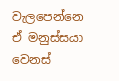වැලපෙන්නෙ ඒ මනුස්සයා වෙනස්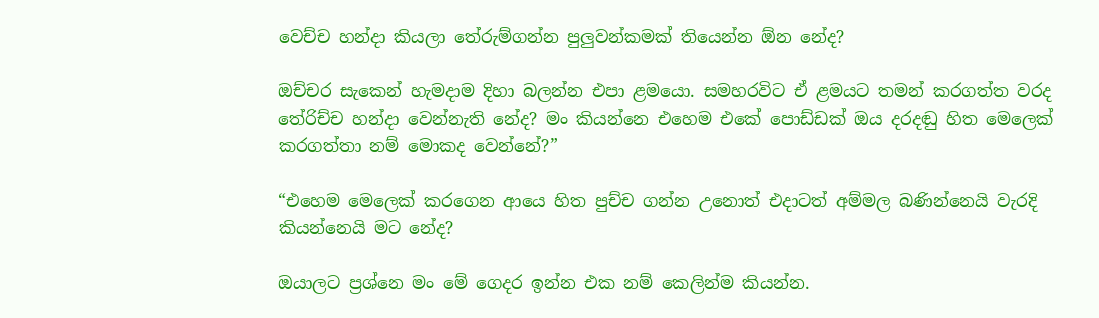වෙච්ච හන්දා කියලා තේරුම්ගන්න පුලුවන්කමක් තියෙන්න ඕන නේද?

ඔච්චර සැකෙන් හැමදාම දිහා බලන්න එපා ළමයො. සමහරවිට ඒ ළමයට තමන් කරගත්ත වරද තේරිච්ච හන්දා වෙන්නැති නේද? මං කියන්නෙ එහෙම එකේ පොඩ්ඩක් ඔය දරදඬු හිත මෙලෙක් කරගත්තා නම් මොකද වෙන්නේ?”

“එහෙම මෙලෙක් කරගෙන ආයෙ හිත පුච්ච ගන්න උනොත් එදාටත් අම්මල බණින්නෙයි වැරදි කියන්නෙයි මට නේද?

ඔයාලට ප්‍රශ්නෙ මං මේ ගෙදර ඉන්න එක නම් කෙලින්ම කියන්න.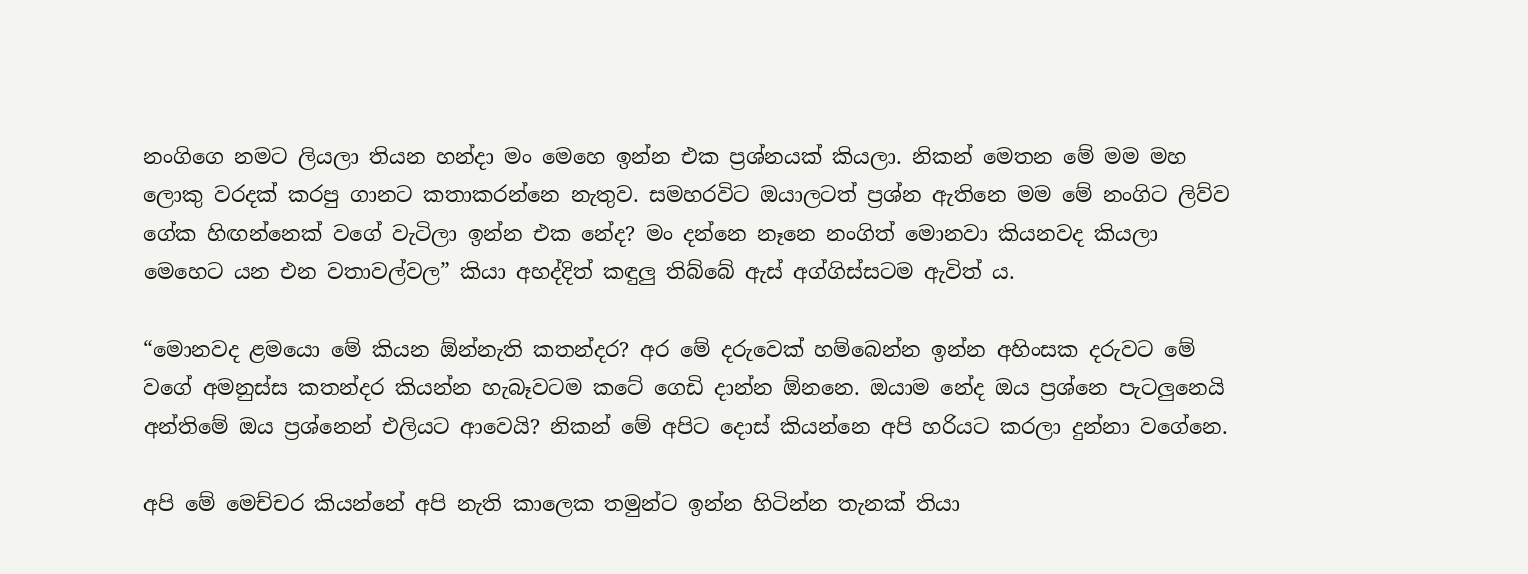නංගිගෙ නමට ලියලා තියන හන්දා මං මෙහෙ ඉන්න එක ප්‍රශ්නයක් කියලා. නිකන් මෙතන මේ මම මහ ලොකු වරදක් කරපු ගානට කතාකරන්නෙ නැතුව. සමහරවිට ඔයාලටත් ප්‍රශ්න ඇතිනෙ මම මේ නංගිට ලිව්ව ගේක හිඟන්නෙක් වගේ වැටිලා ඉන්න එක නේද? මං දන්නෙ නෑනෙ නංගිත් මොනවා කියනවද කියලා මෙහෙට යන එන වතාවල්වල” කියා අහද්දිත් කඳුලු තිබ්බේ ඇස් අග්ගිස්සටම ඇවිත් ය.

“මොනවද ළමයො මේ කියන ඕන්නැති කතන්දර? අර මේ දරුවෙක් හම්බෙන්න ඉන්න අහිංසක දරුවට මේ වගේ අමනුස්ස කතන්දර කියන්න හැබෑවටම කටේ ගෙඩි දාන්න ඕනනෙ. ඔයාම නේද ඔය ප්‍රශ්නෙ පැටලුනෙයි අන්තිමේ ඔය ප්‍රශ්නෙන් එලියට ආවෙයි? නිකන් මේ අපිට දොස් කියන්නෙ අපි හරියට කරලා දුන්නා වගේනෙ.

අපි මේ මෙච්චර කියන්නේ අපි නැති කාලෙක තමුන්ට ඉන්න හිටින්න තැනක් තියා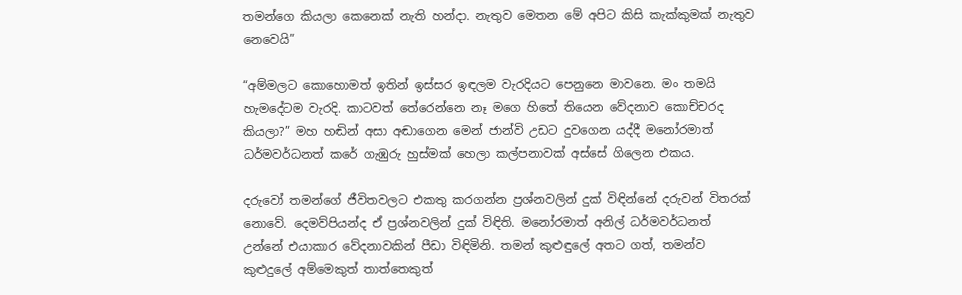තමන්ගෙ කියලා කෙනෙක් නැති හන්දා. නැතුව මෙතන මේ අපිට කිසි කැක්කුමක් නැතුව නෙවෙයි”

“අම්මලට කොහොමත් ඉතින් ඉස්සර ඉඳලම වැරදියට පෙනුනෙ මාවනෙ. මං තමයි හැමදේටම වැරදි. කාටවත් තේරෙන්නෙ නෑ මගෙ හිතේ තියෙන වේදනාව කොච්චරද කියලා?” මහ හඬින් අසා අඬාගෙන මෙන් ජාන්වි උඩට දුවගෙන යද්දී මනෝරමාත් ධර්මවර්ධනත් කරේ ගැඹුරු හුස්මක් හෙලා කල්පනාවක් අස්සේ ගිලෙන එකය.

දරුවෝ තමන්ගේ ජීවිතවලට එකතු කරගන්න ප්‍රශ්නවලින් දුක් විඳින්නේ දරුවන් විතරක් නොවේ. දෙමව්පියන්ද ඒ ප්‍රශ්නවලින් දුක් විඳිති. මනෝරමාත් අනිල් ධර්මවර්ධනත් උන්නේ එයාකාර වේදනාවකින් පීඩා විඳිමිනි. තමන් කුළුඳුලේ අතට ගත්, තමන්ව කුළුදුලේ අම්මෙකුත් තාත්තෙකුත්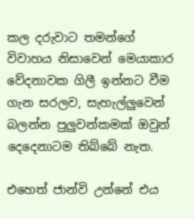කල දරුවාට තමන්ගේ විවාහය නිසාවෙන් මෙයාකාර වේදනාවක ගිලී ඉන්නට වීම ගැන සරලව, සැහැල්ලුවෙන් බලන්න පුලුවන්කමක් ඔවුන් දෙදෙනාටම තිබ්බේ නැත.

එහෙත් ජාන්වි උන්නේ එය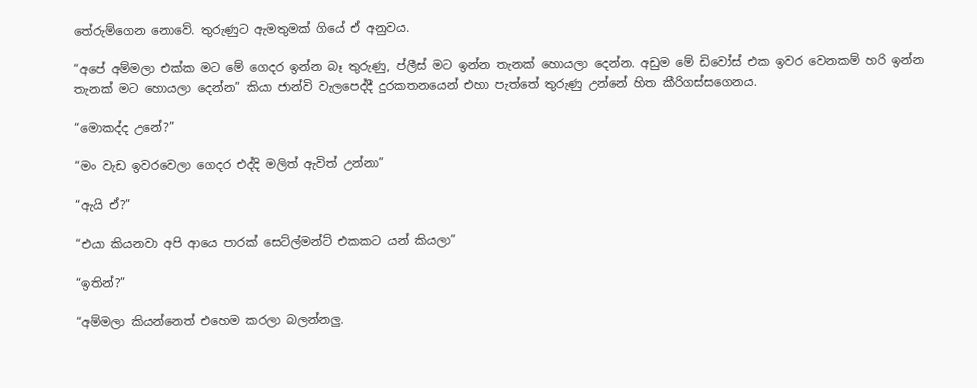තේරුම්ගෙන නොවේ. තුරුණුට ඇමතුමක් ගියේ ඒ අනුවය.

“අපේ අම්මලා එක්ක මට මේ ගෙදර ඉන්න බෑ තුරුණු, ප්ලීස් මට ඉන්න තැනක් හොයලා දෙන්න. අඩුම මේ ඩිවෝස් එක ඉවර වෙනකම් හරි ඉන්න තැනක් මට හොයලා දෙන්න” කියා ජාන්වි වැලපෙද්දී දුරකතනයෙන් එහා පැත්තේ තුරුණු උන්නේ හිත කීරිගස්සගෙනය.

“මොකද්ද උනේ?”

“මං වැඩ ඉවරවෙලා ගෙදර එද්දි මලිත් ඇවිත් උන්නා”

“ඇයි ඒ?”

“එයා කියනවා අපි ආයෙ පාරක් සෙට්ල්මන්ට් එකකට යන් කියලා”

“ඉතින්?”

“අම්මලා කියන්නෙත් එහෙම කරලා බලන්නලු.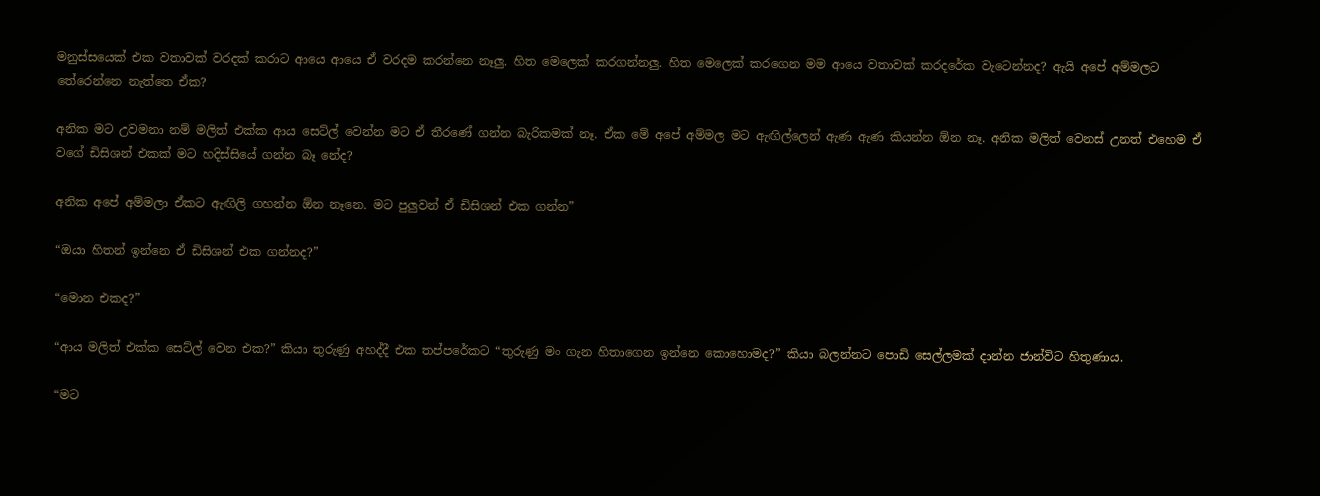මනුස්සයෙක් එක වතාවක් වරදක් කරාට ආයෙ ආයෙ ඒ වරදම කරන්නෙ නෑලු. හිත මෙලෙක් කරගන්නලු. හිත මෙලෙක් කරගෙන මම ආයෙ වතාවක් කරදරේක වැටෙන්නද? ඇයි අපේ අම්මලට තේරෙන්නෙ නැත්තෙ ඒක?

අනික මට උවමනා නම් මලිත් එක්ක ආය සෙට්ල් වෙන්න මට ඒ තීරණේ ගන්න බැරිකමක් නෑ. ඒක මේ අපේ අම්මල මට ඇඟිල්ලෙන් ඇණ ඇණ කියන්න ඕන නෑ. අනික මලිත් වෙනස් උනත් එහෙම ඒ වගේ ඩිසිශන් එකක් මට හදිස්සියේ ගන්න බෑ නේද?

අනික අපේ අම්මලා ඒකට ඇඟිලි ගහන්න ඕන නෑනෙ. මට පුලුවන් ඒ ඩිසිශන් එක ගන්න”

“ඔයා හිතන් ඉන්නෙ ඒ ඩිසිශන් එක ගන්නද?”

“මොන එකද?”

“ආය මලිත් එක්ක සෙට්ල් වෙන එක?” කියා තුරුණු අහද්දී එක තප්පරේකට “තුරුණු මං ගැන හිතාගෙන ඉන්නෙ කොහොමද?” කියා බලන්නට පොඩි සෙල්ලමක් දාන්න ජාන්විට හිතුණාය.

“මට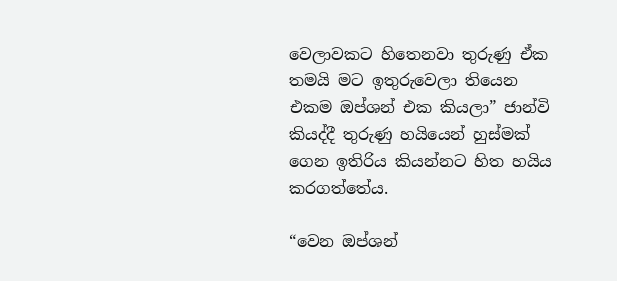වෙලාවකට හිතෙනවා තුරුණු ඒක තමයි මට ඉතුරුවෙලා තියෙන එකම ඔප්ශන් එක කියලා” ජාන්වි කියද්දී තුරුණු හයියෙන් හුස්මක් ගෙන ඉතිරිය කියන්නට හිත හයිය කරගත්තේය.

“වෙන ඔප්ශන්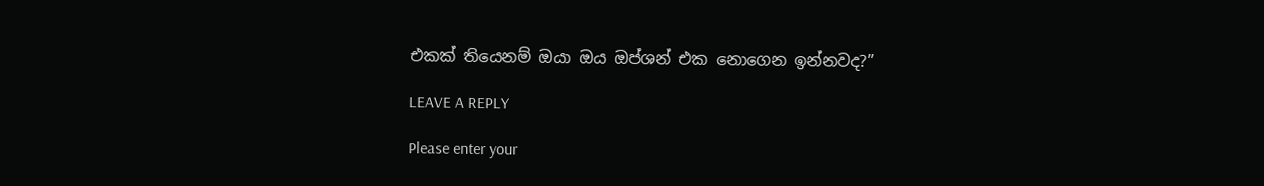එකක් තියෙනම් ඔයා ඔය ඔප්ශන් එක නොගෙන ඉන්නවද?”

LEAVE A REPLY

Please enter your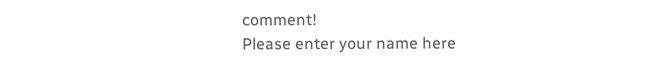comment!
Please enter your name here